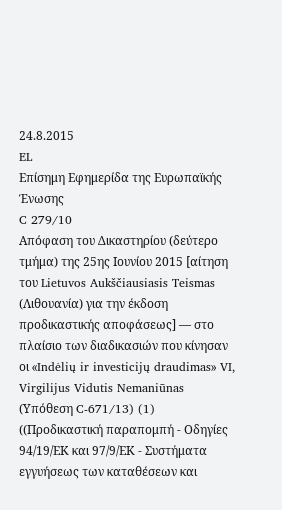24.8.2015
EL
Επίσημη Εφημερίδα της Ευρωπαϊκής Ένωσης
C 279/10
Απόφαση του Δικαστηρίου (δεύτερο τμήμα) της 25ης Ιουνίου 2015 [αίτηση του Lietuvos Aukščiausiasis Teismas (Λιθουανία) για την έκδοση προδικαστικής αποφάσεως] — στο πλαίσιο των διαδικασιών που κίνησαν οι «Indėlių ir investicijų draudimas» VI, Virgilijus Vidutis Nemaniūnas
(Υπόθεση C-671/13) (1)
((Προδικαστική παραπομπή - Οδηγίες 94/19/ΕΚ και 97/9/ΕΚ - Συστήματα εγγυήσεως των καταθέσεων και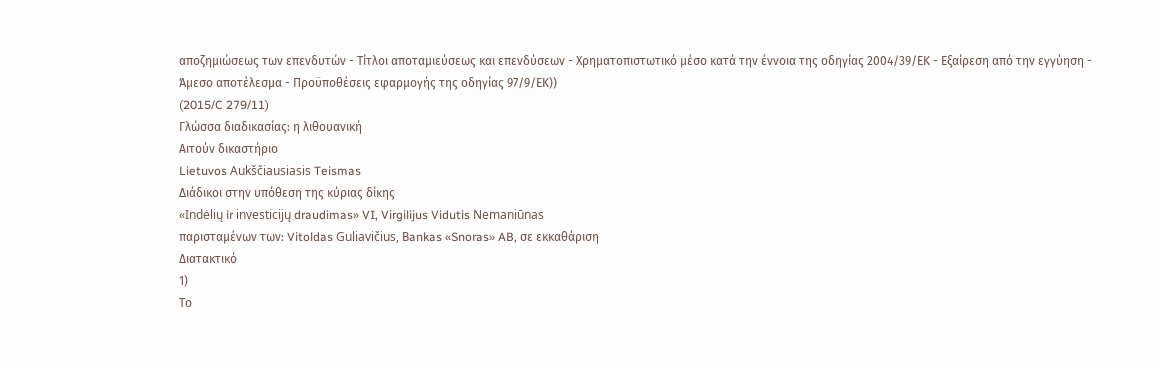αποζημιώσεως των επενδυτών - Τίτλοι αποταμιεύσεως και επενδύσεων - Χρηματοπιστωτικό μέσο κατά την έννοια της οδηγίας 2004/39/ΕΚ - Εξαίρεση από την εγγύηση - Άμεσο αποτέλεσμα - Προϋποθέσεις εφαρμογής της οδηγίας 97/9/ΕΚ))
(2015/C 279/11)
Γλώσσα διαδικασίας: η λιθουανική
Αιτούν δικαστήριο
Lietuvos Aukščiausiasis Teismas
Διάδικοι στην υπόθεση της κύριας δίκης
«Indėlių ir investicijų draudimas» VI, Virgilijus Vidutis Nemaniūnas
παρισταμένων των: Vitoldas Guliavičius, Βankas «Snoras» AB, σε εκκαθάριση
Διατακτικό
1)
Το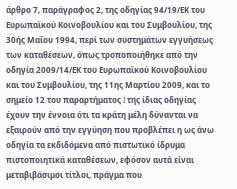άρθρο 7, παράγραφος 2, της οδηγίας 94/19/ΕΚ του Ευρωπαϊκού Κοινοβουλίου και του Συμβουλίου, της 30ής Μαΐου 1994, περί των συστημάτων εγγυήσεως των καταθέσεων, όπως τροποποιήθηκε από την οδηγία 2009/14/ΕΚ του Ευρωπαϊκού Κοινοβουλίου και του Συμβουλίου, της 11ης Μαρτίου 2009, και το σημείο 12 του παραρτήματος I της ίδιας οδηγίας έχουν την έννοια ότι τα κράτη μέλη δύνανται να εξαιρούν από την εγγύηση που προβλέπει η ως άνω οδηγία τα εκδιδόμενα από πιστωτικό ίδρυμα πιστοποιητικά καταθέσεων, εφόσον αυτά είναι μεταβιβάσιμοι τίτλοι, πράγμα που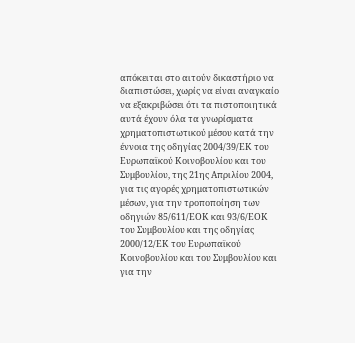απόκειται στο αιτούν δικαστήριο να διαπιστώσει, χωρίς να είναι αναγκαίο να εξακριβώσει ότι τα πιστοποιητικά αυτά έχουν όλα τα γνωρίσματα χρηματοπιστωτικού μέσου κατά την έννοια της οδηγίας 2004/39/ΕΚ του Ευρωπαϊκού Κοινοβουλίου και του Συμβουλίου, της 21ης Απριλίου 2004, για τις αγορές χρηματοπιστωτικών μέσων, για την τροποποίηση των οδηγιών 85/611/ΕΟΚ και 93/6/ΕΟΚ του Συμβουλίου και της οδηγίας 2000/12/ΕΚ του Ευρωπαϊκού Κοινοβουλίου και του Συμβουλίου και για την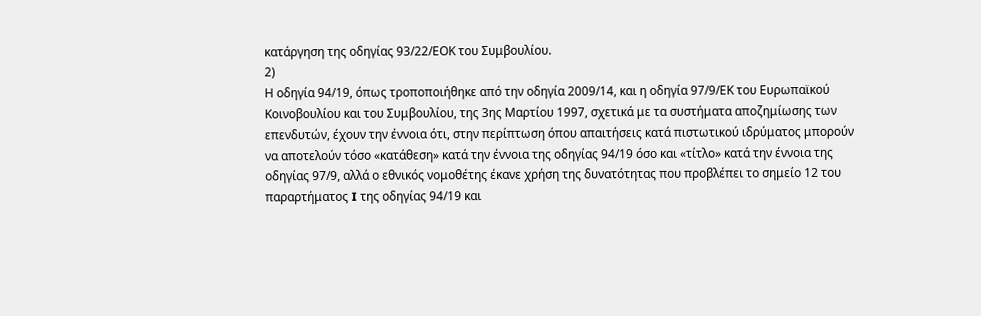κατάργηση της οδηγίας 93/22/ΕΟΚ του Συμβουλίου.
2)
Η οδηγία 94/19, όπως τροποποιήθηκε από την οδηγία 2009/14, και η οδηγία 97/9/ΕΚ του Ευρωπαϊκού Κοινοβουλίου και του Συμβουλίου, της 3ης Μαρτίου 1997, σχετικά με τα συστήματα αποζημίωσης των επενδυτών, έχουν την έννοια ότι, στην περίπτωση όπου απαιτήσεις κατά πιστωτικού ιδρύματος μπορούν να αποτελούν τόσο «κατάθεση» κατά την έννοια της οδηγίας 94/19 όσο και «τίτλο» κατά την έννοια της οδηγίας 97/9, αλλά ο εθνικός νομοθέτης έκανε χρήση της δυνατότητας που προβλέπει το σημείο 12 του παραρτήματος I της οδηγίας 94/19 και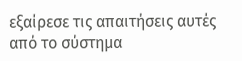εξαίρεσε τις απαιτήσεις αυτές από το σύστημα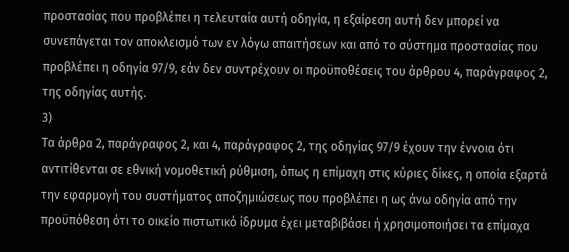προστασίας που προβλέπει η τελευταία αυτή οδηγία, η εξαίρεση αυτή δεν μπορεί να συνεπάγεται τον αποκλεισμό των εν λόγω απαιτήσεων και από το σύστημα προστασίας που προβλέπει η οδηγία 97/9, εάν δεν συντρέχουν οι προϋποθέσεις του άρθρου 4, παράγραφος 2, της οδηγίας αυτής.
3)
Τα άρθρα 2, παράγραφος 2, και 4, παράγραφος 2, της οδηγίας 97/9 έχουν την έννοια ότι αντιτίθενται σε εθνική νομοθετική ρύθμιση, όπως η επίμαχη στις κύριες δίκες, η οποία εξαρτά την εφαρμογή του συστήματος αποζημιώσεως που προβλέπει η ως άνω οδηγία από την προϋπόθεση ότι το οικείο πιστωτικό ίδρυμα έχει μεταβιβάσει ή χρησιμοποιήσει τα επίμαχα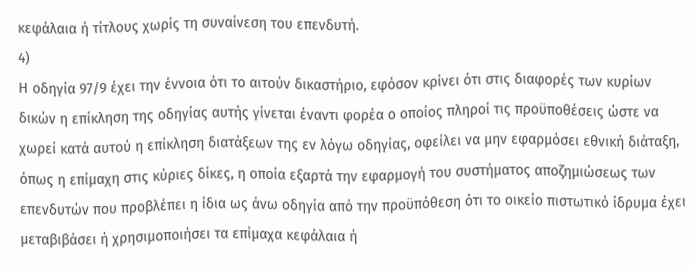κεφάλαια ή τίτλους χωρίς τη συναίνεση του επενδυτή.
4)
Η οδηγία 97/9 έχει την έννοια ότι το αιτούν δικαστήριο, εφόσον κρίνει ότι στις διαφορές των κυρίων δικών η επίκληση της οδηγίας αυτής γίνεται έναντι φορέα ο οποίος πληροί τις προϋποθέσεις ώστε να χωρεί κατά αυτού η επίκληση διατάξεων της εν λόγω οδηγίας, οφείλει να μην εφαρμόσει εθνική διάταξη, όπως η επίμαχη στις κύριες δίκες, η οποία εξαρτά την εφαρμογή του συστήματος αποζημιώσεως των επενδυτών που προβλέπει η ίδια ως άνω οδηγία από την προϋπόθεση ότι το οικείο πιστωτικό ίδρυμα έχει μεταβιβάσει ή χρησιμοποιήσει τα επίμαχα κεφάλαια ή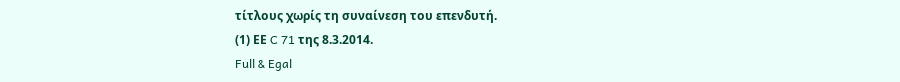τίτλους χωρίς τη συναίνεση του επενδυτή.
(1) ΕΕ C 71 της 8.3.2014.
Full & Egal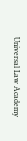Universal Law Academy